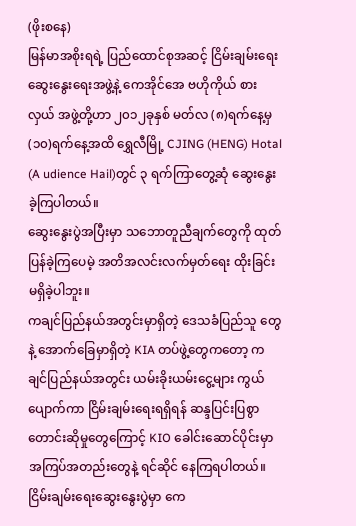(ဖိုးစနေ)
မြန်မာအစိုးရရဲ့ ပြည်ထောင်စုအဆင့် ငြိမ်းချမ်းရေးဆွေးနွေးရေးအဖွဲ့နဲ့ ကေအိုင်အေ ဗဟိုကိုယ် စားလှယ် အဖွဲ့တို့ဟာ ၂၀၁၂ခုနှစ် မတ်လ (၈)ရက်နေ့မှ (၁၀)ရက်နေ့အထိ ရွှေလီမြို့ CJING (HENG) Hotal (A udience Hail)တွင် ၃ ရက်ကြာတွေ့ဆုံ ဆွေးနွေးခဲ့ကြပါတယ်။
ဆွေးနွေးပွဲအပြီးမှာ သဘောတူညီချက်တွေကို ထုတ်ပြန်ခဲ့ကြပေမဲ့ အတိအလင်းလက်မှတ်ရေး ထိုးခြင်းမရှိခဲ့ပါဘူး။
ကချင်ပြည်နယ်အတွင်းမှာရှိတဲ့ ဒေသခံပြည်သူ တွေနဲ့ အောက်ခြေမှာရှိတဲ့ KIA တပ်ဖွဲ့တွေကတော့ ကချင်ပြည်နယ်အတွင်း ယမ်းခိုးယမ်းငွေ့များ ကွယ်ပျောက်ကာ ငြိမ်းချမ်းရေးရရှိရန် ဆန္ဒပြင်းပြစွာတောင်းဆိုမှုတွေကြောင့် KIO ခေါင်းဆောင်ပိုင်းမှာ အကြပ်အတည်းတွေနဲ့ ရင်ဆိုင် နေကြရပါတယ်။
ငြိမ်းချမ်းရေးဆွေးနွေးပွဲမှာ ကေ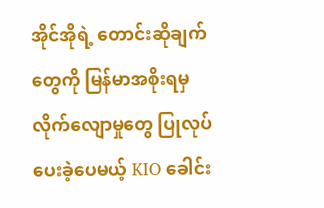အိုင်အိုရဲ့ တောင်းဆိုချက်တွေကို မြန်မာအစိုးရမှ လိုက်လျောမှုတွေ ပြုလုပ်ပေးခဲ့ပေမယ့် KIO ခေါင်း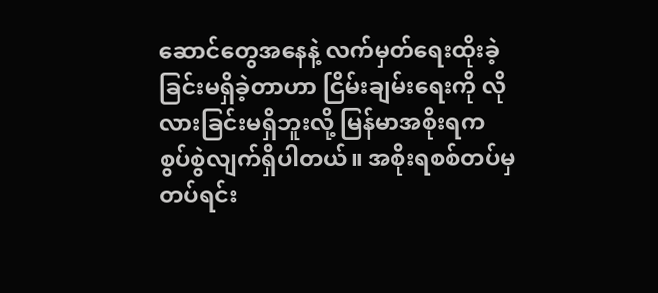ဆောင်တွေအနေနဲ့ လက်မှတ်ရေးထိုးခဲ့ခြင်းမရှိခဲ့တာဟာ ငြိမ်းချမ်းရေးကို လိုလားခြင်းမရှိဘူးလို့ မြန်မာအစိုးရက စွပ်စွဲလျက်ရှိပါတယ်။ အစိုးရစစ်တပ်မှ တပ်ရင်း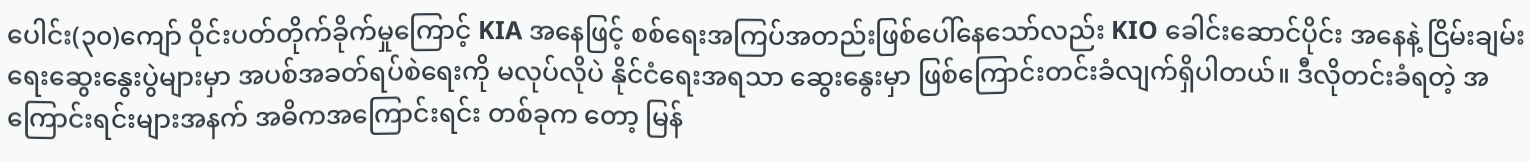ပေါင်း(၃၀)ကျော် ဝိုင်းပတ်တိုက်ခိုက်မှုကြောင့် KIA အနေဖြင့် စစ်ရေးအကြပ်အတည်းဖြစ်ပေါ်နေသော်လည်း KIO ခေါင်းဆောင်ပိုင်း အနေနဲ့ ငြိမ်းချမ်းရေးဆွေးနွေးပွဲများမှာ အပစ်အခတ်ရပ်စဲရေးကို မလုပ်လိုပဲ နိုင်ငံရေးအရသာ ဆွေးနွေးမှာ ဖြစ်ကြောင်းတင်းခံလျက်ရှိပါတယ်။ ဒီလိုတင်းခံရတဲ့ အကြောင်းရင်းများအနက် အဓိကအကြောင်းရင်း တစ်ခုက တော့ မြန်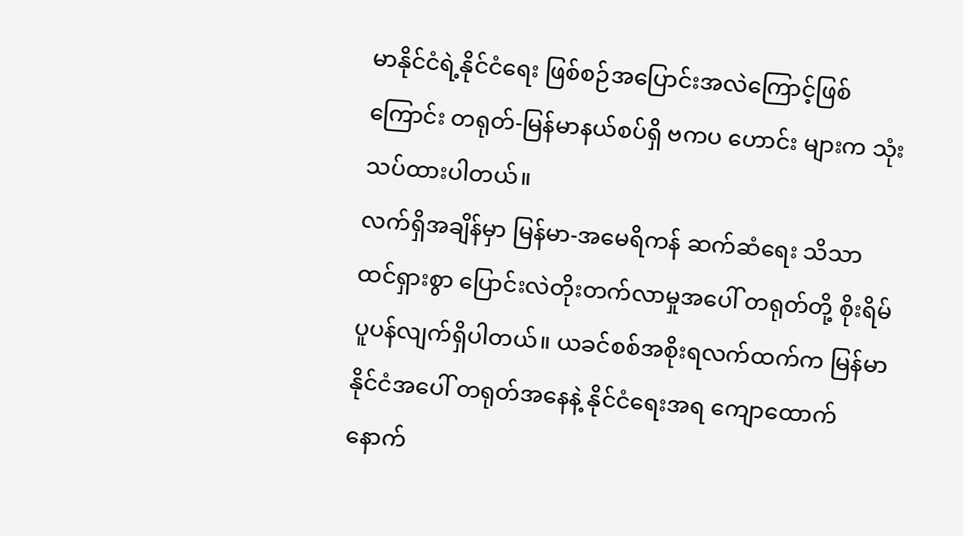မာနိုင်ငံရဲ့နိုင်ငံရေး ဖြစ်စဉ်အပြောင်းအလဲကြောင့်ဖြစ်ကြောင်း တရုတ်-မြန်မာနယ်စပ်ရှိ ဗကပ ဟောင်း များက သုံးသပ်ထားပါတယ်။
လက်ရှိအချိန်မှာ မြန်မာ-အမေရိကန် ဆက်ဆံရေး သိသာထင်ရှားစွာ ပြောင်းလဲတိုးတက်လာမှုအပေါ် တရုတ်တို့ စိုးရိမ်ပူပန်လျက်ရှိပါတယ်။ ယခင်စစ်အစိုးရလက်ထက်က မြန်မာနိုင်ငံအပေါ် တရုတ်အနေနဲ့ နိုင်ငံရေးအရ ကျောထောက်နောက်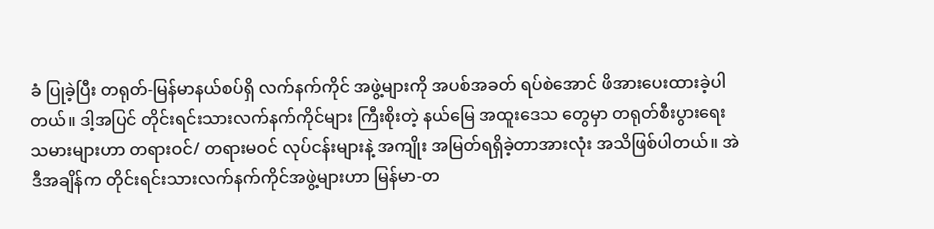ခံ ပြုခဲ့ပြီး တရုတ်-မြန်မာနယ်စပ်ရှိ လက်နက်ကိုင် အဖွဲ့များကို အပစ်အခတ် ရပ်စဲအောင် ဖိအားပေးထားခဲ့ပါတယ်။ ဒါ့အပြင် တိုင်းရင်းသားလက်နက်ကိုင်များ ကြီးစိုးတဲ့ နယ်မြေ အထူးဒေသ တွေမှာ တရုတ်စီးပွားရေးသမားများဟာ တရားဝင်/ တရားမဝင် လုပ်ငန်းများနဲ့ အကျိုး အမြတ်ရရှိခဲ့တာအားလုံး အသိဖြစ်ပါတယ်။ အဲဒီအချိန်က တိုင်းရင်းသားလက်နက်ကိုင်အဖွဲ့များဟာ မြန်မာ-တ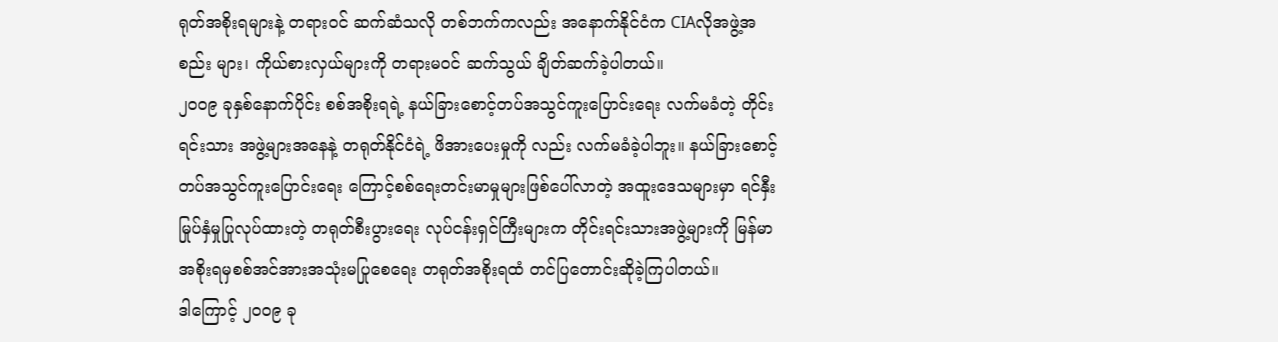ရုတ်အစိုးရများနဲ့ တရားဝင် ဆက်ဆံသလို တစ်ဘက်ကလည်း အနောက်နိုင်ငံက CIAလိုအဖွဲ့အစည်း များ၊ ကိုယ်စားလှယ်များကို တရားမဝင် ဆက်သွယ် ချိတ်ဆက်ခဲ့ပါတယ်။
၂၀၀၉ ခုနှစ်နောက်ပိုင်း စစ်အစိုးရရဲ့ နယ်ခြားစောင့်တပ်အသွင်ကူးပြောင်းရေး လက်မခံတဲ့ တိုင်းရင်းသား အဖွဲ့များအနေနဲ့ တရုတ်နိုင်ငံရဲ့ ဖိအားပေးမှုကို လည်း လက်မခံခဲ့ပါဘူး။ နယ်ခြားစောင့်တပ်အသွင်ကူးပြောင်းရေး ကြောင့်စစ်ရေးတင်းမာမှုများဖြစ်ပေါ်လာတဲ့ အထူးဒေသများမှာ ရင်နှီးမြုပ်နှံမှုပြုလုပ်ထားတဲ့ တရုတ်စီးပွားရေး လုပ်ငန်းရှင်ကြီးများက တိုင်းရင်းသားအဖွဲ့များကို မြန်မာအစိုးရမှစစ်အင်အားအသုံးမပြုစေရေး တရုတ်အစိုးရထံ တင်ပြတောင်းဆိုခဲ့ကြပါတယ်။
ဒါကြောင့် ၂၀၀၉ ခု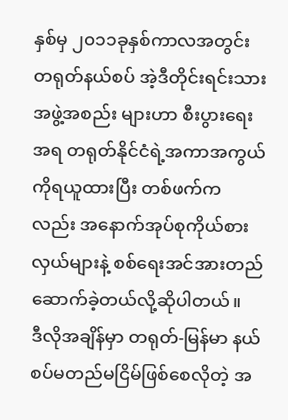နှစ်မှ ၂၀၁၁ခုနှစ်ကာလအတွင်း တရုတ်နယ်စပ် အဲ့ဒီတိုင်းရင်းသားအဖွဲ့အစည်း များဟာ စီးပွားရေးအရ တရုတ်နိုင်ငံရဲ့အကာအကွယ်ကိုရယူထားပြီး တစ်ဖက်ကလည်း အနောက်အုပ်စုကိုယ်စား လှယ်များနဲ့ စစ်ရေးအင်အားတည်ဆောက်ခဲ့တယ်လို့ဆိုပါတယ်။
ဒီလိုအချိန်မှာ တရုတ်-မြန်မာ နယ်စပ်မတည်မငြိမ်ဖြစ်စေလိုတဲ့ အ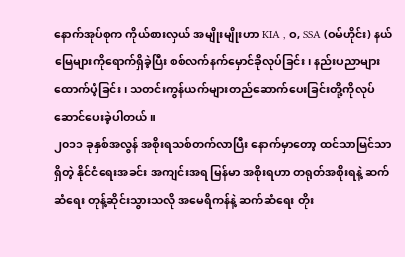နောက်အုပ်စုက ကိုယ်စားလှယ် အမျိုးမျိုးဟာ KIA , ဝ, SSA (ဝမ်ဟိုင်း) နယ်မြေများကိုရောက်ရှိခဲ့ပြီး စစ်လက်နက်မှောင်ခိုလုပ်ခြင်း၊ နည်းပညာများ ထောက်ပံ့ခြင်း၊ သတင်းကွန်ယက်များတည်ဆောက်ပေးခြင်းတို့ကိုလုပ်ဆောင်ပေးခဲ့ပါတယ်။
၂၀၁၁ ခုနှစ်အလွန် အစိုးရသစ်တက်လာပြီး နောက်မှာတော့ ထင်သာမြင်သာရှိတဲ့ နိုင်ငံရေးအခင်း အကျင်းအရ မြန်မာ အစိုးရဟာ တရုတ်အစိုးရနဲ့ ဆက်ဆံရေး တုန့်ဆိုင်းသွားသလို အမေရိကန်နဲ့ ဆက်ဆံရေး တိုး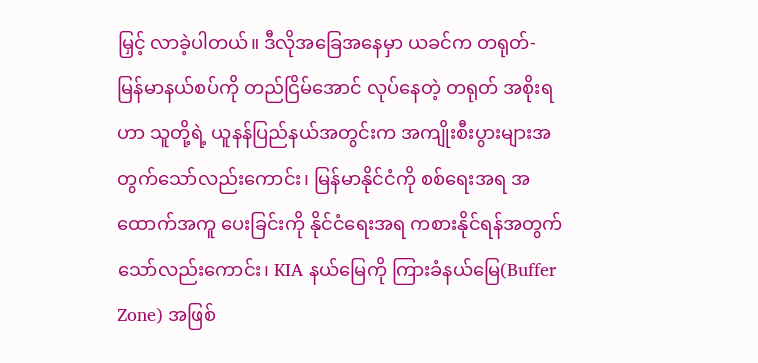မြှင့် လာခဲ့ပါတယ်။ ဒီလိုအခြေအနေမှာ ယခင်က တရုတ်-မြန်မာနယ်စပ်ကို တည်ငြိမ်အောင် လုပ်နေတဲ့ တရုတ် အစိုးရဟာ သူတို့ရဲ့ ယူနန်ပြည်နယ်အတွင်းက အကျိုးစီးပွားများအတွက်သော်လည်းကောင်း၊ မြန်မာနိုင်ငံကို စစ်ရေးအရ အထောက်အကူ ပေးခြင်းကို နိုင်ငံရေးအရ ကစားနိုင်ရန်အတွက် သော်လည်းကောင်း၊ KIA နယ်မြေကို ကြားခံနယ်မြေ(Buffer Zone) အဖြစ်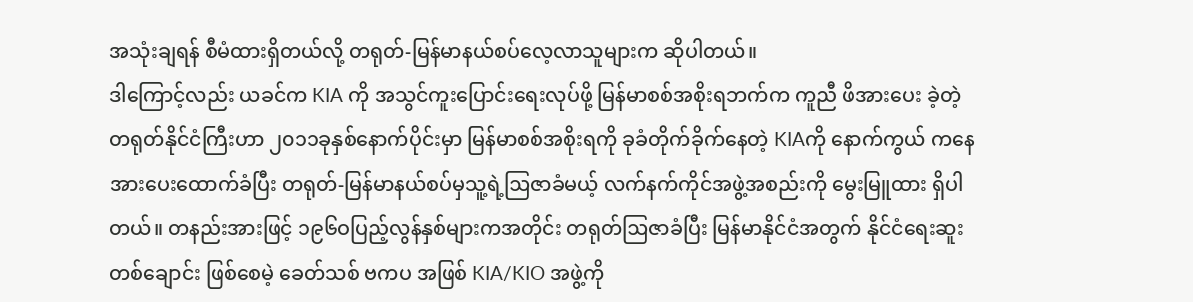အသုံးချရန် စီမံထားရှိတယ်လို့ တရုတ်-မြန်မာနယ်စပ်လေ့လာသူများက ဆိုပါတယ်။
ဒါကြောင့်လည်း ယခင်က KIA ကို အသွင်ကူးပြောင်းရေးလုပ်ဖို့ မြန်မာစစ်အစိုးရဘက်က ကူညီ ဖိအားပေး ခဲ့တဲ့တရုတ်နိုင်ငံကြီးဟာ ၂၀၁၁ခုနှစ်နောက်ပိုင်းမှာ မြန်မာစစ်အစိုးရကို ခုခံတိုက်ခိုက်နေတဲ့ KIAကို နောက်ကွယ် ကနေ အားပေးထောက်ခံပြီး တရုတ်-မြန်မာနယ်စပ်မှသူ့ရဲ့ဩဇာခံမယ့် လက်နက်ကိုင်အဖွဲ့အစည်းကို မွေးမြူထား ရှိပါတယ်။ တနည်းအားဖြင့် ၁၉၆ဝပြည့်လွန်နှစ်များကအတိုင်း တရုတ်ဩဇာခံပြီး မြန်မာနိုင်ငံအတွက် နိုင်ငံရေးဆူး တစ်ချောင်း ဖြစ်စေမဲ့ ခေတ်သစ် ဗကပ အဖြစ် KIA/KIO အဖွဲ့ကို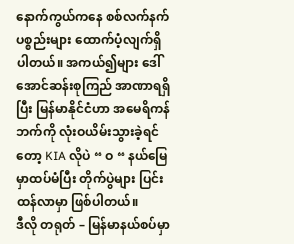နောက်ကွယ်ကနေ စစ်လက်နက် ပစ္စည်းများ ထောက်ပံ့လျက်ရှိပါတယ်။ အကယ်၍များ ဒေါ်အောင်ဆန်းစုကြည် အာဏာရရှိပြီး မြန်မာနိုင်ငံဟာ အမေရိကန် ဘက်ကို လုံးဝယိမ်းသွားခဲ့ရင်တော့ KIA လိုပဲ “ ဝ “ နယ်မြေ မှာထပ်မံပြီး တိုက်ပွဲများ ပြင်းထန်လာမှာ ဖြစ်ပါတယ်။
ဒီလို တရုတ် – မြန်မာနယ်စပ်မှာ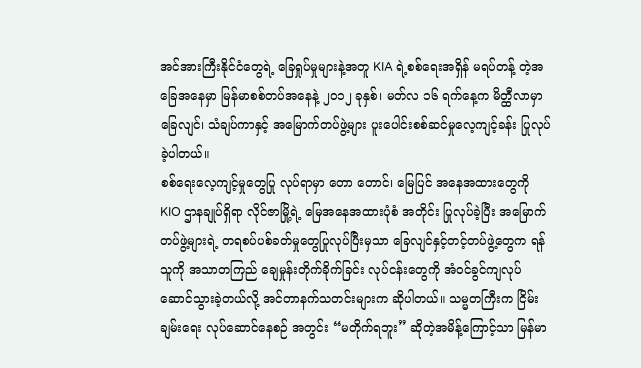အင်အားကြီးနိုင်ငံတွေရဲ့ ခြေရှုပ်မှုများနဲ့အတူ KIA ရဲ့စစ်ရေးအရှိန် မရပ်တန့် တဲ့အခြေအနေမှာ မြန်မာစစ်တပ်အနေနဲ့ ၂၀၁၂ ခုနှစ်၊ မတ်လ ၁၆ ရက်နေ့က မိတ္ထီလာမှာ ခြေလျင်၊ သံချပ်ကာနှင့် အမြောက်တပ်ဖွဲ့များ ပူးပေါင်းစစ်ဆင်မှုလေ့ကျင့်ခန်း ပြုလုပ်ခဲ့ပါတယ်။
စစ်ရေးလေ့ကျင့်မှုတွေပြု လုပ်ရာမှာ တော တောင်၊ မြေပြင် အနေအထားတွေကို KIO ဌာနချုပ်ရှိရာ လိုင်ဇာမြို့ရဲ့ မြေအနေအထားပုံစံ အတိုင်း ပြုလုပ်ခဲ့ပြီး အမြောက်တပ်ဖွဲ့များရဲ့ တရစပ်ပစ်ခတ်မှုတွေပြုလုပ်ပြီးမှသာ ခြေလျင်နှင့်တင့်တပ်ဖွဲ့တွေက ရန်သူကို အသာတကြည် ချေမှုန်းတိုက်ခိုက်ခြင်း လုပ်ငန်းတွေကို အံဝင်ခွင်ကျလုပ်ဆောင်သွားခဲ့တယ်လို့ အင်တာနက်သတင်းများက ဆိုပါတယ်။ သမ္မတကြီးက ငြိမ်းချမ်းရေး လုပ်ဆောင်နေစဉ် အတွင်း “မတိုက်ရဘူး” ဆိုတဲ့အမိန့်ကြောင့်သာ မြန်မာ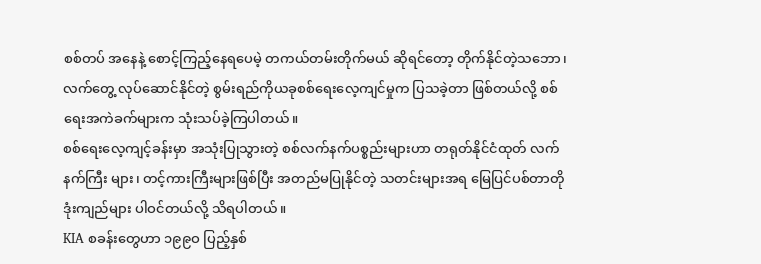စစ်တပ် အနေနဲ့ စောင့်ကြည့်နေရပေမဲ့ တကယ်တမ်းတိုက်မယ် ဆိုရင်တော့ တိုက်နိုင်တဲ့သဘော၊ လက်တွေ့ လုပ်ဆောင်နိုင်တဲ့ စွမ်းရည်ကိုယခုစစ်ရေးလေ့ကျင်မှုက ပြသခဲ့တာ ဖြစ်တယ်လို့ စစ်ရေးအကဲခက်များက သုံးသပ်ခဲ့ကြပါတယ်။
စစ်ရေးလေ့ကျင့်ခန်းမှာ အသုံးပြုသွားတဲ့ စစ်လက်နက်ပစ္စည်းများဟာ တရုတ်နိုင်ငံထုတ် လက်နက်ကြီး များ၊ တင့်ကားကြီးများဖြစ်ပြီး အတည်မပြုနိုင်တဲ့ သတင်းများအရ မြေပြင်ပစ်တာတိုဒုံးကျည်များ ပါဝင်တယ်လို့ သိရပါတယ်။
KIA စခန်းတွေဟာ ၁၉၉ဝ ပြည့်နှစ်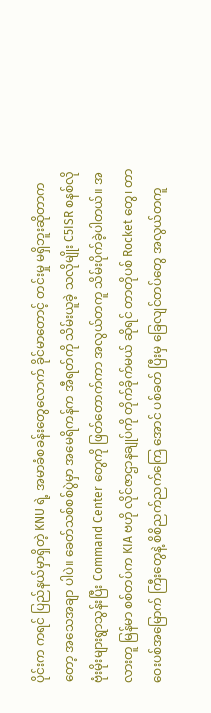ပိုင်းက ကရင် ပြည်နယ်မှာရှိတဲ့ KNU ရဲ့ အမာခံစခန်းတွေလောက် ခိုင်မာတောင့် တင်းမှု မရှိဘူးဆိုတာကတော့ အသေအချာ ပါပဲ။ ခေတ်သစ်စစ်ပွဲမှာ အမေရိကန်က အီရတ်ကို သိမ်းယူခဲ့ သလိုမျိုး C5ISR စနစ်လို ဗုံးမိုးများရွာသွန်းပြီး Command Center တွေကို ဖြတ်တောက်ကာ အလွယ်တကူ သိမ်းပိုက်ခဲ့ပါတယ်။ အလားတူ မြန်မာ စစ်တပ်က KIA ဗဟို လိုင်ဇာဌာနချုပ်ကို တိုက်ခိုက်မယ် ဆိုရင် တာတိုပစ် Rocket တွေ၊ တာဝေးပစ်အမြောက် ကြီးတွေနဲ့ စိစိညက်ညက်ကြေ အောင် ပစ်ခတ် ပြီးမှ ခြေလျင်တပ်တွေ အလွယ်တကူ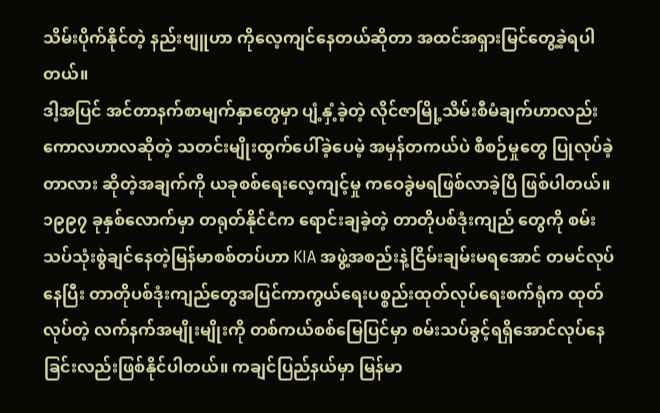သိမ်းပိုက်နိုင်တဲ့ နည်းဗျူဟာ ကိုလေ့ကျင်နေတယ်ဆိုတာ အထင်အရှားမြင်တွေ့ခဲ့ရပါတယ်။
ဒါ့အပြင် အင်တာနက်စာမျက်နှာတွေမှာ ပျံ့နှံ့ခဲ့တဲ့ လိုင်ဇာမြို့သိမ်းစီမံချက်ဟာလည်း ကောလဟာလဆိုတဲ့ သတင်းမျိုးထွက်ပေါ်ခဲ့ပေမဲ့ အမှန်တကယ်ပဲ စီစဉ်မှုတွေ ပြုလုပ်ခဲ့တာလား ဆိုတဲ့အချက်ကို ယခုစစ်ရေးလေ့ကျင့်မှု ကဝေခွဲမရဖြစ်လာခဲ့ပြီ ဖြစ်ပါတယ်။ ၁၉၉၇ ခုနှစ်လောက်မှာ တရုတ်နိုင်ငံက ရောင်းချခဲ့တဲ့ တာတိုပစ်ဒုံးကျည် တွေကို စမ်းသပ်သုံးစွဲချင်နေတဲ့မြန်မာစစ်တပ်ဟာ KIA အဖွဲ့အစည်းနဲ့ငြိမ်းချမ်းမရအောင် တမင်လုပ်နေပြီး တာတိုပစ်ဒုံးကျည်တွေအပြင်ကာကွယ်ရေးပစ္စည်းထုတ်လုပ်ရေးစက်ရုံက ထုတ်လုပ်တဲ့ လက်နက်အမျိုးမျိုးကို တစ်ကယ်စစ်မြေပြင်မှာ စမ်းသပ်ခွင့်ရရှိအောင်လုပ်နေခြင်းလည်းဖြစ်နိုင်ပါတယ်။ ကချင်ပြည်နယ်မှာ မြန်မာ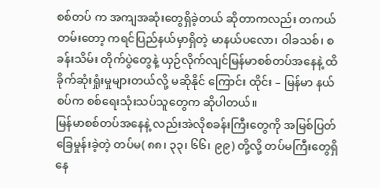စစ်တပ် က အကျအဆုံးတွေရှိခဲ့တယ် ဆိုတာကလည်း တကယ်တမ်းတော့ ကရင်ပြည်နယ်မှာရှိတဲ့ မာနယ်ပလော၊ ဝါခသစ်၊ စခန်းသိမ်း တိုက်ပွဲတွေနဲ့ ယှဉ်လိုက်လျင်မြန်မာစစ်တပ်အနေနဲ့ ထိခိုက်ဆုံးရှုံးမှုများတယ်လို့ မဆိုနိုင် ကြောင်း ထိုင်း – မြန်မာ နယ်စပ်က စစ်ရေးသုံးသပ်သူတွေက ဆိုပါတယ်။
မြန်မာစစ်တပ်အနေနဲ့ လည်းအဲလိုစခန်းကြီးတွေကို အမြစ်ပြတ်ခြေမှုန်းခဲ့တဲ့ တပ်မ( ၈၈၊ ၃၃၊ ၆၆၊ ၉၉) တို့လို့ တပ်မကြီးတွေရှိနေ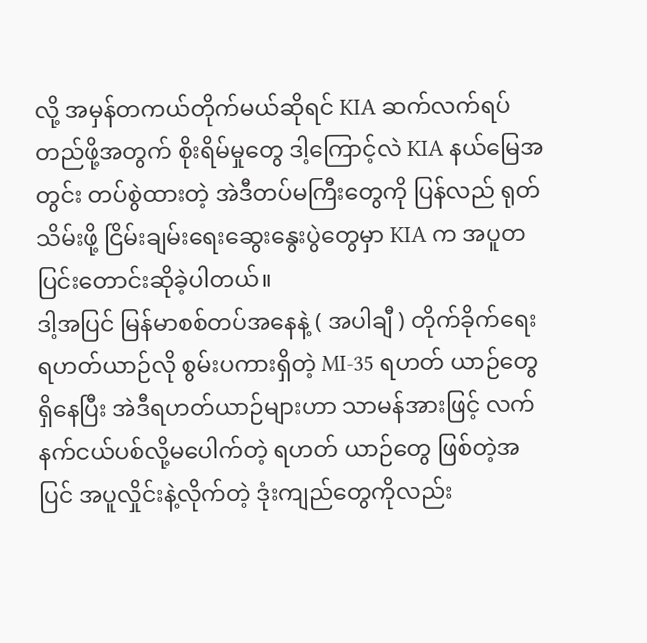လို့ အမှန်တကယ်တိုက်မယ်ဆိုရင် KIA ဆက်လက်ရပ်တည်ဖို့အတွက် စိုးရိမ်မှုတွေ ဒါ့ကြောင့်လဲ KIA နယ်မြေအတွင်း တပ်စွဲထားတဲ့ အဲဒီတပ်မကြီးတွေကို ပြန်လည် ရုတ်သိမ်းဖို့ ငြိမ်းချမ်းရေးဆွေးနွေးပွဲတွေမှာ KIA က အပူတပြင်းတောင်းဆိုခဲ့ပါတယ်။
ဒါ့အပြင် မြန်မာစစ်တပ်အနေနဲ့ ( အပါချီ ) တိုက်ခိုက်ရေး ရဟတ်ယာဉ်လို စွမ်းပကားရှိတဲ့ MI-35 ရဟတ် ယာဉ်တွေရှိနေပြီး အဲဒီရဟတ်ယာဉ်များဟာ သာမန်အားဖြင့် လက်နက်ငယ်ပစ်လို့မပေါက်တဲ့ ရဟတ် ယာဉ်တွေ ဖြစ်တဲ့အပြင် အပူလှိုင်းနဲ့လိုက်တဲ့ ဒုံးကျည်တွေကိုလည်း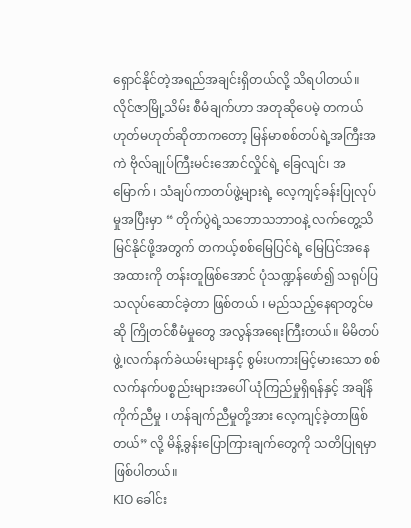ရှောင်နိုင်တဲ့အရည်အချင်းရှိတယ်လို့ သိရပါတယ်။ လိုင်ဇာမြို့သိမ်း စီမံချက်ဟာ အတုဆိုပေမဲ့ တကယ်ဟုတ်မဟုတ်ဆိုတာကတော့ မြန်မာစစ်တပ်ရဲ့အကြီးအကဲ ဗိုလ်ချုပ်ကြီးမင်းအောင်လှိုင်ရဲ့ ခြေလျင်၊ အမြောက် ၊ သံချပ်ကာတပ်ဖွဲ့များရဲ့ လေ့ကျင့်ခန်းပြုလုပ်မှုအပြီးမှာ “ တိုက်ပွဲရဲ့သဘောသဘာဝနဲ့ လက်တွေ့သိမြင်နိုင်ဖို့အတွက် တကယ့်စစ်မြေပြင်ရဲ့ မြေပြင်အနေအထားကို တန်းတူဖြစ်အောင် ပုံသဏ္ဍန်ဖော်၍ သရုပ်ပြသလုပ်ဆောင်ခဲ့တာ ဖြစ်တယ် ၊ မည်သည့်နေရာတွင်မဆို ကြိုတင်စီမံမှုတွေ အလွန်အရေးကြီးတယ်။ မိမိတပ်ဖွဲ့၊လက်နက်ခဲယမ်းများနှင့် စွမ်းပကားမြင့်မားသော စစ်လက်နက်ပစ္စည်းများအပေါ် ယုံကြည်မှုရှိရန်နှင့် အချိန်ကိုက်ညီမှု ၊ ဟန်ချက်ညီမှုတို့အား လေ့ကျင့်ခဲ့တာဖြစ်တယ်” လို့ မိန့်ခွန်းပြောကြားချက်တွေကို သတိပြုရမှာဖြစ်ပါတယ်။
KIO ခေါင်း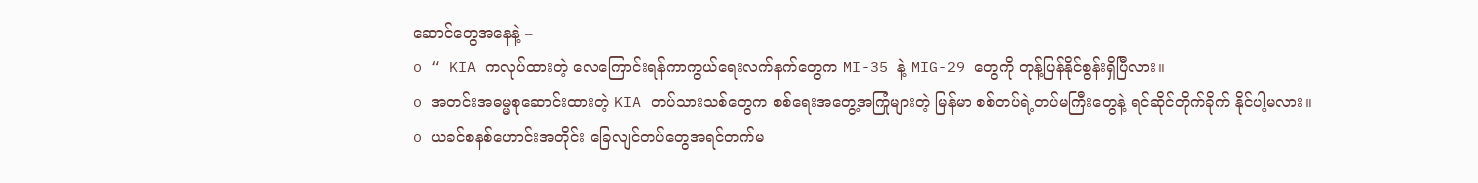ဆောင်တွေအနေနဲ့ –
o “ KIA ကလုပ်ထားတဲ့ လေကြောင်းရန်ကာကွယ်ရေးလက်နက်တွေက MI-35 နဲ့ MIG-29 တွေကို တုန့်ပြန်နိုင်စွန်းရှိပြီလား။
o အတင်းအဓမ္မစုဆောင်းထားတဲ့ KIA တပ်သားသစ်တွေက စစ်ရေးအတွေ့အကြုံများတဲ့ မြန်မာ စစ်တပ်ရဲ့တပ်မကြီးတွေနဲ့ ရင်ဆိုင်တိုက်ခိုက် နိုင်ပါ့မလား။
o ယခင်စနစ်ဟောင်းအတိုင်း ခြေလျင်တပ်တွေအရင်တက်မ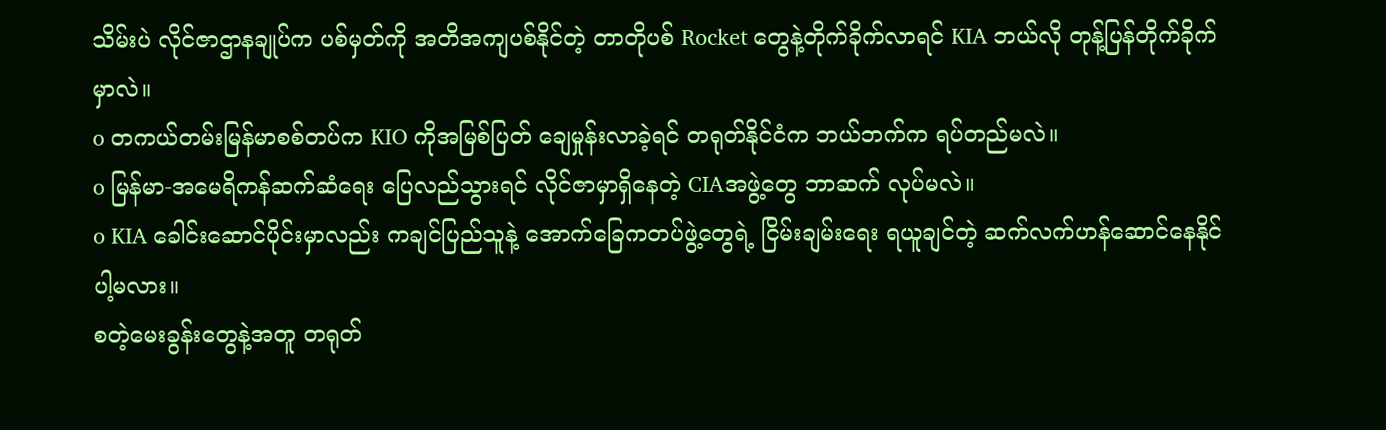သိမ်းပဲ လိုင်ဇာဌာနချုပ်က ပစ်မှတ်ကို အတိအကျပစ်နိုင်တဲ့ တာတိုပစ် Rocket တွေနဲ့တိုက်ခိုက်လာရင် KIA ဘယ်လို တုန့်ပြန်တိုက်ခိုက် မှာလဲ။
o တကယ်တမ်းမြန်မာစစ်တပ်က KIO ကိုအမြစ်ပြတ် ချေမှုန်းလာခဲ့ရင် တရုတ်နိုင်ငံက ဘယ်ဘက်က ရပ်တည်မလဲ။
o မြန်မာ-အမေရိကန်ဆက်ဆံရေး ပြေလည်သွားရင် လိုင်ဇာမှာရှိနေတဲ့ CIAအဖွဲ့တွေ ဘာဆက် လုပ်မလဲ။
o KIA ခေါင်းဆောင်ပိုင်းမှာလည်း ကချင်ပြည်သူနဲ့ အောက်ခြေကတပ်ဖွဲ့တွေရဲ့ ငြိမ်းချမ်းရေး ရယူချင်တဲ့ ဆက်လက်ဟန်ဆောင်နေနိုင်ပါ့မလား။
စတဲ့မေးခွန်းတွေနဲ့အတူ တရုတ်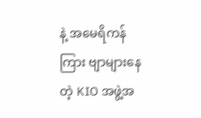နဲ့ အမေရိကန်ကြား ဗျာများနေတဲ့ KIO အဖွဲ့အ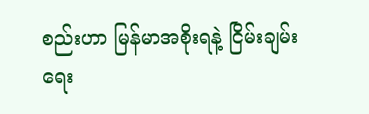စည်းဟာ မြန်မာအစိုးရနဲ့ ငြိမ်းချမ်းရေး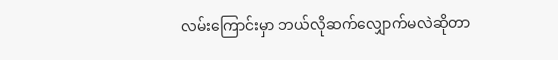လမ်းကြောင်းမှာ ဘယ်လိုဆက်လျှောက်မလဲဆိုတာ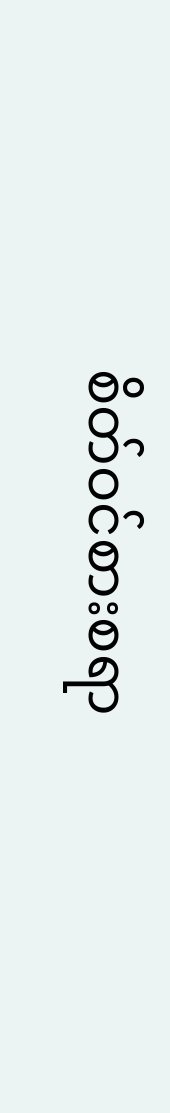စိတ်ဝင်စားစရာ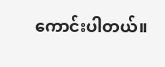ကောင်းပါတယ်။